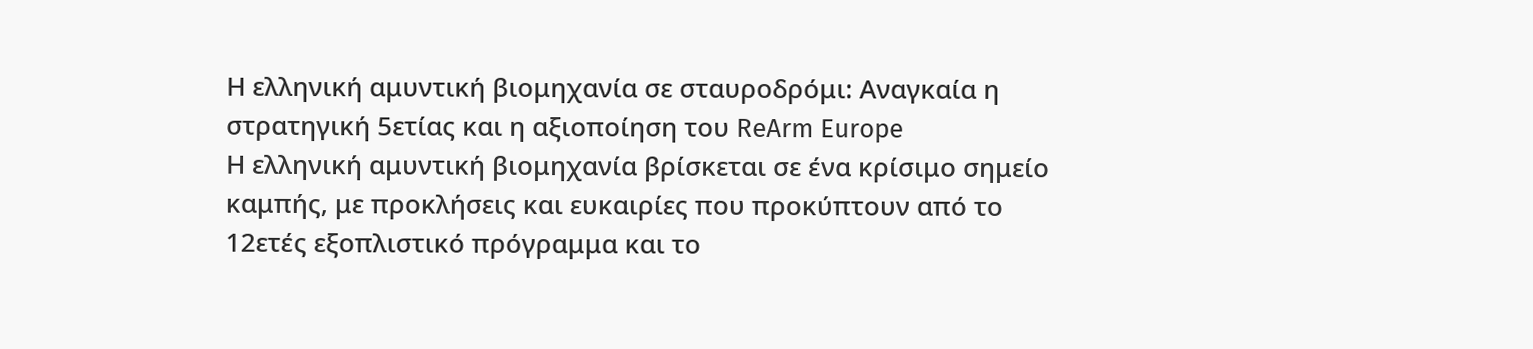Η ελληνική αμυντική βιομηχανία σε σταυροδρόμι: Αναγκαία η στρατηγική 5ετίας και η αξιοποίηση του ReArm Europe
Η ελληνική αμυντική βιομηχανία βρίσκεται σε ένα κρίσιμο σημείο καμπής, με προκλήσεις και ευκαιρίες που προκύπτουν από το 12ετές εξοπλιστικό πρόγραμμα και το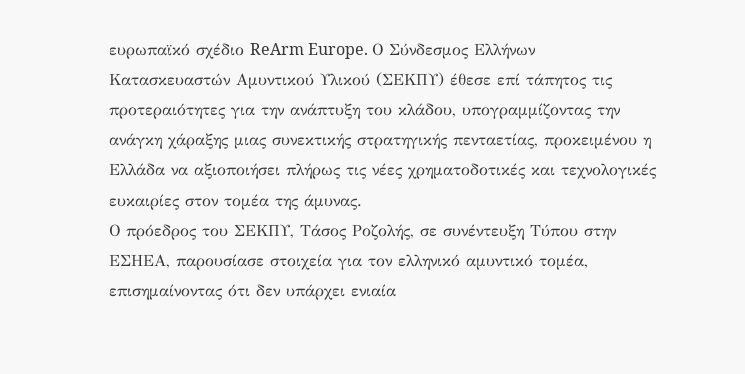ευρωπαϊκό σχέδιο ReArm Europe. Ο Σύνδεσμος Ελλήνων Κατασκευαστών Αμυντικού Υλικού (ΣΕΚΠΥ) έθεσε επί τάπητος τις προτεραιότητες για την ανάπτυξη του κλάδου, υπογραμμίζοντας την ανάγκη χάραξης μιας συνεκτικής στρατηγικής πενταετίας, προκειμένου η Ελλάδα να αξιοποιήσει πλήρως τις νέες χρηματοδοτικές και τεχνολογικές ευκαιρίες στον τομέα της άμυνας.
Ο πρόεδρος του ΣΕΚΠΥ, Τάσος Ροζολής, σε συνέντευξη Τύπου στην ΕΣΗΕΑ, παρουσίασε στοιχεία για τον ελληνικό αμυντικό τομέα, επισημαίνοντας ότι δεν υπάρχει ενιαία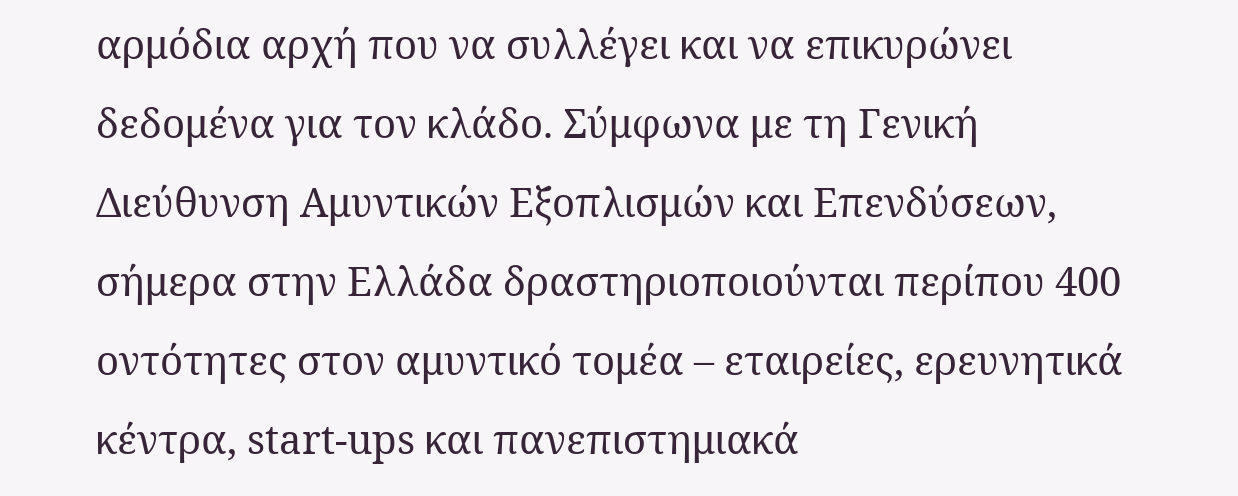αρμόδια αρχή που να συλλέγει και να επικυρώνει δεδομένα για τον κλάδο. Σύμφωνα με τη Γενική Διεύθυνση Αμυντικών Εξοπλισμών και Επενδύσεων, σήμερα στην Ελλάδα δραστηριοποιούνται περίπου 400 οντότητες στον αμυντικό τομέα – εταιρείες, ερευνητικά κέντρα, start-ups και πανεπιστημιακά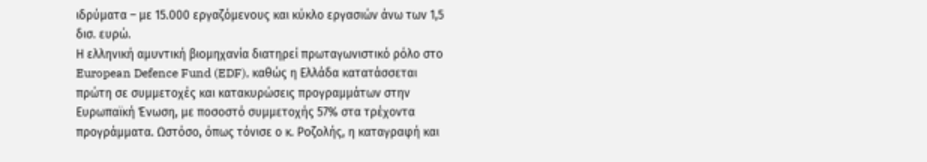ιδρύματα – με 15.000 εργαζόμενους και κύκλο εργασιών άνω των 1,5 δισ. ευρώ.
Η ελληνική αμυντική βιομηχανία διατηρεί πρωταγωνιστικό ρόλο στο European Defence Fund (EDF), καθώς η Ελλάδα κατατάσσεται πρώτη σε συμμετοχές και κατακυρώσεις προγραμμάτων στην Ευρωπαϊκή Ένωση, με ποσοστό συμμετοχής 57% στα τρέχοντα προγράμματα. Ωστόσο, όπως τόνισε ο κ. Ροζολής, η καταγραφή και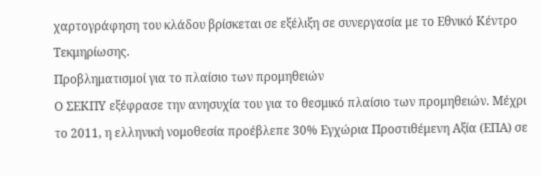χαρτογράφηση του κλάδου βρίσκεται σε εξέλιξη σε συνεργασία με το Εθνικό Κέντρο Τεκμηρίωσης.
Προβληματισμοί για το πλαίσιο των προμηθειών
Ο ΣΕΚΠΥ εξέφρασε την ανησυχία του για το θεσμικό πλαίσιο των προμηθειών. Μέχρι το 2011, η ελληνική νομοθεσία προέβλεπε 30% Εγχώρια Προστιθέμενη Αξία (ΕΠΑ) σε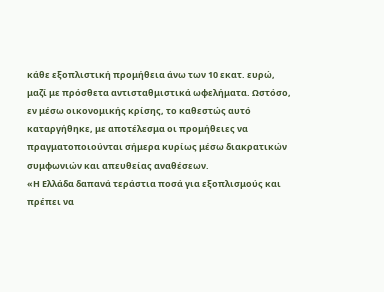κάθε εξοπλιστική προμήθεια άνω των 10 εκατ. ευρώ, μαζί με πρόσθετα αντισταθμιστικά ωφελήματα. Ωστόσο, εν μέσω οικονομικής κρίσης, το καθεστώς αυτό καταργήθηκε, με αποτέλεσμα οι προμήθειες να πραγματοποιούνται σήμερα κυρίως μέσω διακρατικών συμφωνιών και απευθείας αναθέσεων.
«Η Ελλάδα δαπανά τεράστια ποσά για εξοπλισμούς και πρέπει να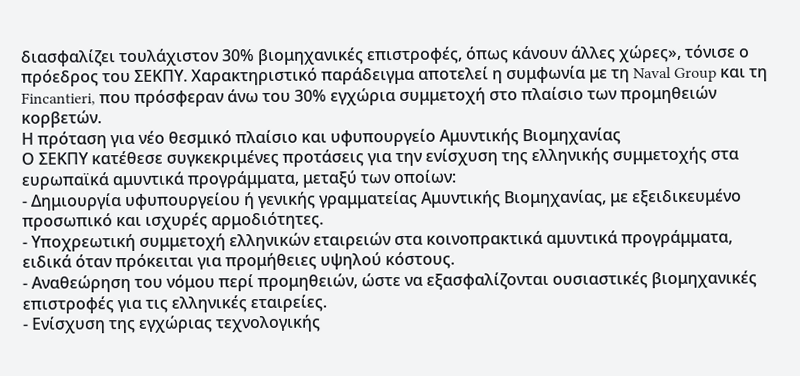διασφαλίζει τουλάχιστον 30% βιομηχανικές επιστροφές, όπως κάνουν άλλες χώρες», τόνισε ο πρόεδρος του ΣΕΚΠΥ. Χαρακτηριστικό παράδειγμα αποτελεί η συμφωνία με τη Naval Group και τη Fincantieri, που πρόσφεραν άνω του 30% εγχώρια συμμετοχή στο πλαίσιο των προμηθειών κορβετών.
Η πρόταση για νέο θεσμικό πλαίσιο και υφυπουργείο Αμυντικής Βιομηχανίας
Ο ΣΕΚΠΥ κατέθεσε συγκεκριμένες προτάσεις για την ενίσχυση της ελληνικής συμμετοχής στα ευρωπαϊκά αμυντικά προγράμματα, μεταξύ των οποίων:
- Δημιουργία υφυπουργείου ή γενικής γραμματείας Αμυντικής Βιομηχανίας, με εξειδικευμένο προσωπικό και ισχυρές αρμοδιότητες.
- Υποχρεωτική συμμετοχή ελληνικών εταιρειών στα κοινοπρακτικά αμυντικά προγράμματα, ειδικά όταν πρόκειται για προμήθειες υψηλού κόστους.
- Αναθεώρηση του νόμου περί προμηθειών, ώστε να εξασφαλίζονται ουσιαστικές βιομηχανικές επιστροφές για τις ελληνικές εταιρείες.
- Ενίσχυση της εγχώριας τεχνολογικής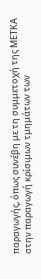παραγωγής, όπως συνέβη με τη συμμετοχή της ΜΕΤΚΑ στην παραγωγή κρίσιμων τμημάτων των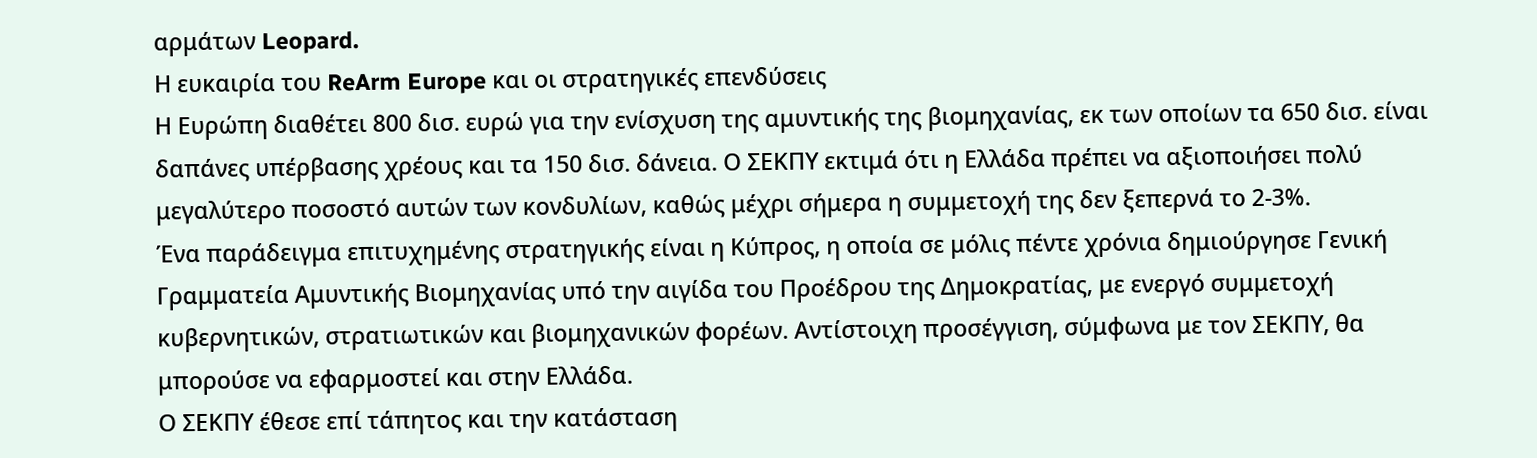αρμάτων Leopard.
Η ευκαιρία του ReArm Europe και οι στρατηγικές επενδύσεις
Η Ευρώπη διαθέτει 800 δισ. ευρώ για την ενίσχυση της αμυντικής της βιομηχανίας, εκ των οποίων τα 650 δισ. είναι δαπάνες υπέρβασης χρέους και τα 150 δισ. δάνεια. Ο ΣΕΚΠΥ εκτιμά ότι η Ελλάδα πρέπει να αξιοποιήσει πολύ μεγαλύτερο ποσοστό αυτών των κονδυλίων, καθώς μέχρι σήμερα η συμμετοχή της δεν ξεπερνά το 2-3%.
Ένα παράδειγμα επιτυχημένης στρατηγικής είναι η Κύπρος, η οποία σε μόλις πέντε χρόνια δημιούργησε Γενική Γραμματεία Αμυντικής Βιομηχανίας υπό την αιγίδα του Προέδρου της Δημοκρατίας, με ενεργό συμμετοχή κυβερνητικών, στρατιωτικών και βιομηχανικών φορέων. Αντίστοιχη προσέγγιση, σύμφωνα με τον ΣΕΚΠΥ, θα μπορούσε να εφαρμοστεί και στην Ελλάδα.
Ο ΣΕΚΠΥ έθεσε επί τάπητος και την κατάσταση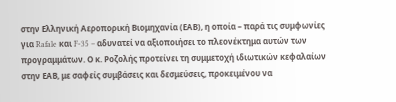στην Ελληνική Αεροπορική Βιομηχανία (ΕΑΒ), η οποία – παρά τις συμφωνίες για Rafale και F-35 – αδυνατεί να αξιοποιήσει το πλεονέκτημα αυτών των προγραμμάτων. Ο κ. Ροζολής προτείνει τη συμμετοχή ιδιωτικών κεφαλαίων στην ΕΑΒ, με σαφείς συμβάσεις και δεσμεύσεις, προκειμένου να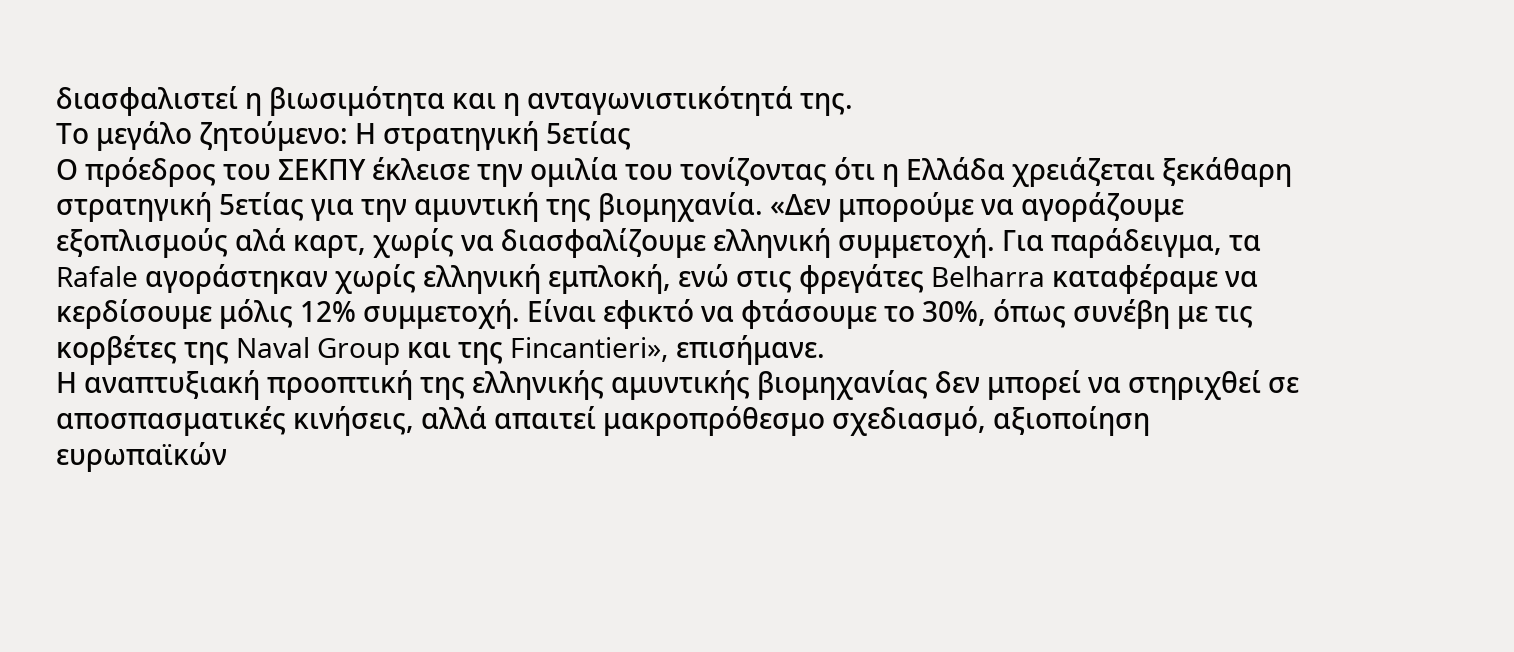διασφαλιστεί η βιωσιμότητα και η ανταγωνιστικότητά της.
Το μεγάλο ζητούμενο: Η στρατηγική 5ετίας
Ο πρόεδρος του ΣΕΚΠΥ έκλεισε την ομιλία του τονίζοντας ότι η Ελλάδα χρειάζεται ξεκάθαρη στρατηγική 5ετίας για την αμυντική της βιομηχανία. «Δεν μπορούμε να αγοράζουμε εξοπλισμούς αλά καρτ, χωρίς να διασφαλίζουμε ελληνική συμμετοχή. Για παράδειγμα, τα Rafale αγοράστηκαν χωρίς ελληνική εμπλοκή, ενώ στις φρεγάτες Belharra καταφέραμε να κερδίσουμε μόλις 12% συμμετοχή. Είναι εφικτό να φτάσουμε το 30%, όπως συνέβη με τις κορβέτες της Naval Group και της Fincantieri», επισήμανε.
Η αναπτυξιακή προοπτική της ελληνικής αμυντικής βιομηχανίας δεν μπορεί να στηριχθεί σε αποσπασματικές κινήσεις, αλλά απαιτεί μακροπρόθεσμο σχεδιασμό, αξιοποίηση ευρωπαϊκών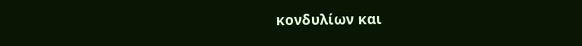κονδυλίων και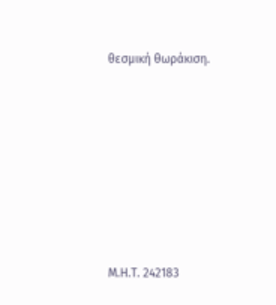θεσμική θωράκιση.







Μ.Η.Τ. 242183